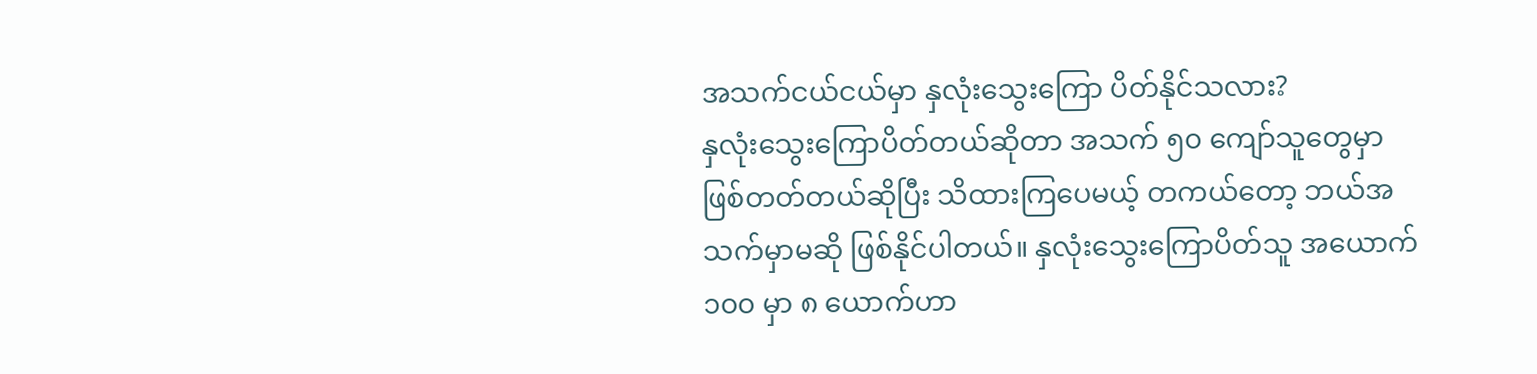အသက်ငယ်ငယ်မှာ နှလုံးသွေးကြော ပိတ်နိုင်သလား?
နှလုံးသွေးကြောပိတ်တယ်ဆိုတာ အသက် ၅၀ ကျော်သူတွေမှာ ဖြစ်တတ်တယ်ဆိုပြီး သိထားကြပေမယ့် တကယ်တော့ ဘယ်အသက်မှာမဆို ဖြစ်နိုင်ပါတယ်။ နှလုံးသွေးကြောပိတ်သူ အယောက် ၁၀၀ မှာ ၈ ယောက်ဟာ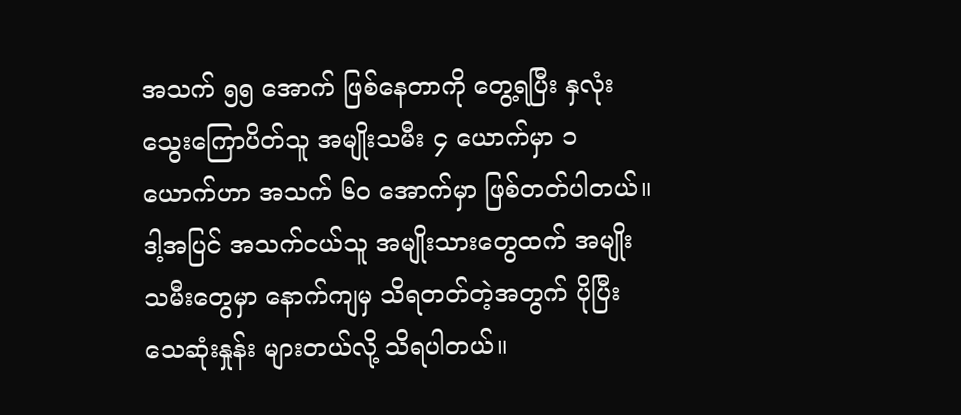အသက် ၅၅ အောက် ဖြစ်နေတာကို တွေ့ရပြီး နှလုံးသွေးကြောပိတ်သူ အမျိုးသမီး ၄ ယောက်မှာ ၁ ယောက်ဟာ အသက် ၆၀ အောက်မှာ ဖြစ်တတ်ပါတယ်။ ဒါ့အပြင် အသက်ငယ်သူ အမျိုးသားတွေထက် အမျိုးသမီးတွေမှာ နောက်ကျမှ သိရတတ်တဲ့အတွက် ပိုပြီးသေဆုံးနှုန်း များတယ်လို့ သိရပါတယ်။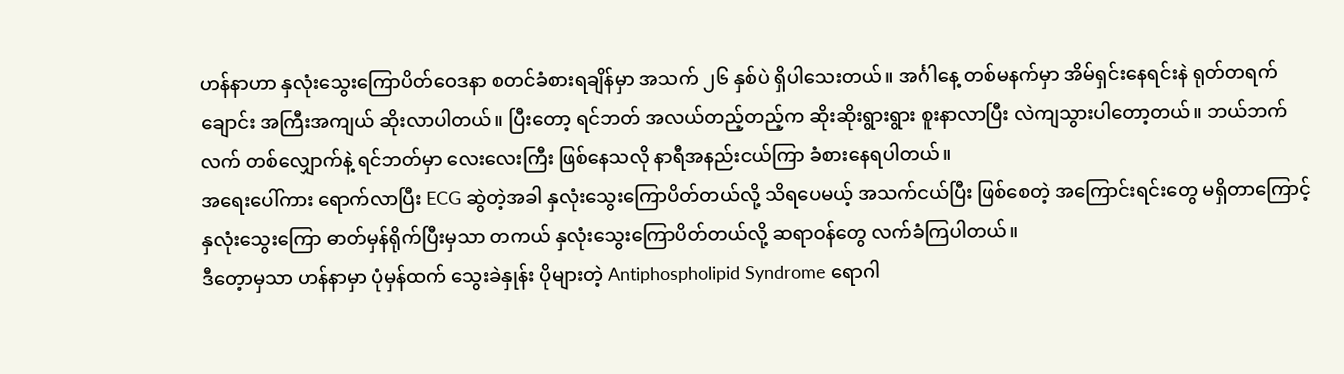ဟန်နာဟာ နှလုံးသွေးကြောပိတ်ဝေဒနာ စတင်ခံစားရချိန်မှာ အသက် ၂၆ နှစ်ပဲ ရှိပါသေးတယ်။ အင်္ဂါနေ့ တစ်မနက်မှာ အိမ်ရှင်းနေရင်းနဲ ရုတ်တရက် ချောင်း အကြီးအကျယ် ဆိုးလာပါတယ်။ ပြီးတော့ ရင်ဘတ် အလယ်တည့်တည့်က ဆိုးဆိုးရွားရွား စူးနာလာပြီး လဲကျသွားပါတော့တယ်။ ဘယ်ဘက်လက် တစ်လျှောက်နဲ့ ရင်ဘတ်မှာ လေးလေးကြီး ဖြစ်နေသလို နာရီအနည်းငယ်ကြာ ခံစားနေရပါတယ်။
အရေးပေါ်ကား ရောက်လာပြီး ECG ဆွဲတဲ့အခါ နှလုံးသွေးကြောပိတ်တယ်လို့ သိရပေမယ့် အသက်ငယ်ပြီး ဖြစ်စေတဲ့ အကြောင်းရင်းတွေ မရှိတာကြောင့် နှလုံးသွေးကြော ဓာတ်မှန်ရိုက်ပြီးမှသာ တကယ် နှလုံးသွေးကြောပိတ်တယ်လို့ ဆရာဝန်တွေ လက်ခံကြပါတယ်။
ဒီတေ့ာမှသာ ဟန်နာမှာ ပုံမှန်ထက် သွေးခဲနှုန်း ပိုများတဲ့ Antiphospholipid Syndrome ရောဂါ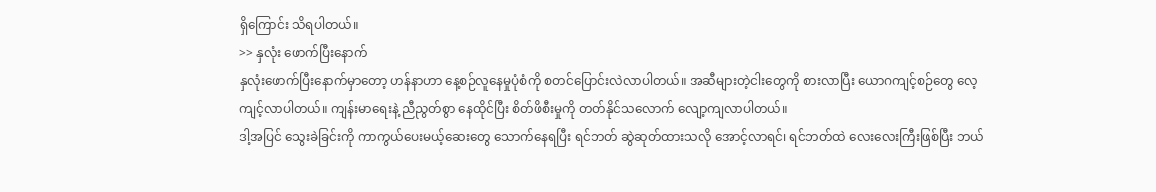ရှိကြောင်း သိရပါတယ်။
>> နှလုံး ဖောက်ပြီးနောက်
နှလုံးဖောက်ပြီးနောက်မှာတော့ ဟန်နာဟာ နေ့စဉ်လူနေမှုပုံစံကို စတင်ပြောင်းလဲလာပါတယ်။ အဆီများတဲ့ငါးတွေကို စားလာပြီး ယောဂကျင့်စဉ်တွေ လေ့ကျင့်လာပါတယ်။ ကျန်းမာရေးနဲ့ ညီညွတ်စွာ နေထိုင်ပြီး စိတ်ဖိစီးမှုကို တတ်နိုင်သလောက် လျော့ကျလာပါတယ်။
ဒါ့အပြင် သွေးခဲခြင်းကို ကာကွယ်ပေးမယ့်ဆေးတွေ သောက်နေရပြီး ရင်ဘတ် ဆွဲဆုတ်ထားသလို အောင့်လာရင်၊ ရင်ဘတ်ထဲ လေးလေးကြီးဖြစ်ပြီး ဘယ်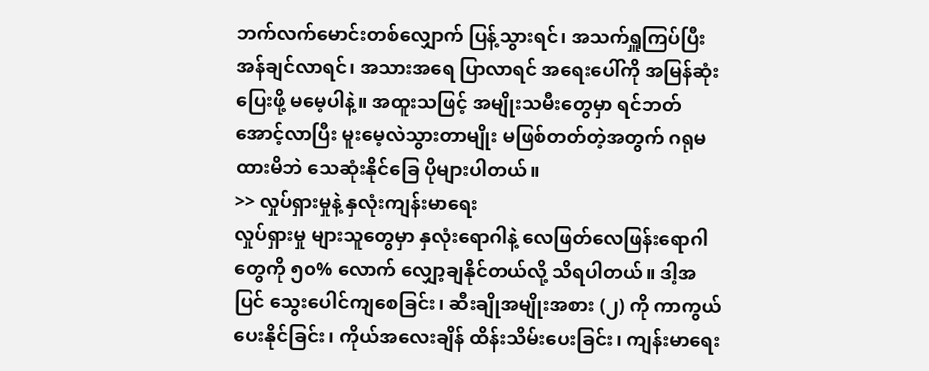ဘက်လက်မောင်းတစ်လျှောက် ပြန့်သွားရင်၊ အသက်ရှူကြပ်ပြီး အန်ချင်လာရင်၊ အသားအရေ ပြာလာရင် အရေးပေါ်ကို အမြန်ဆုံးပြေးဖို့ မမေ့ပါနဲ့။ အထူးသဖြင့် အမျိုးသမီးတွေမှာ ရင်ဘတ်အောင့်လာပြီး မူးမေ့လဲသွားတာမျိုး မဖြစ်တတ်တဲ့အတွက် ဂရုမထားမိဘဲ သေဆုံးနိုင်ခြေ ပိုများပါတယ်။
>> လှုပ်ရှားမှုနဲ့ နှလုံးကျန်းမာရေး
လှုပ်ရှားမှု များသူတွေမှာ နှလုံးရောဂါနဲ့ လေဖြတ်လေဖြန်းရောဂါတွေကို ၅၀% လောက် လျှော့ချနိုင်တယ်လို့ သိရပါတယ်။ ဒါ့အပြင် သွေးပေါင်ကျစေခြင်း၊ ဆီးချိုအမျိုးအစား (၂) ကို ကာကွယ်ပေးနိုင်ခြင်း၊ ကိုယ်အလေးချိန် ထိန်းသိမ်းပေးခြင်း၊ ကျန်းမာရေး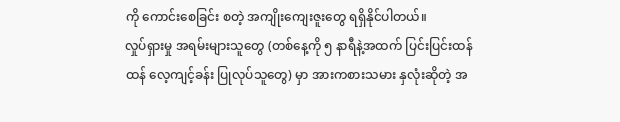ကို ကောင်းစေခြင်း စတဲ့ အကျိုးကျေးဇူးတွေ ရရှိနိုင်ပါတယ်။
လှုပ်ရှားမှု အရမ်းများသူတွေ (တစ်နေ့ကို ၅ နာရီနဲ့အထက် ပြင်းပြင်းထန်ထန် လေ့ကျင့်ခန်း ပြုလုပ်သူတွေ) မှာ အားကစားသမား နှလုံးဆိုတဲ့ အ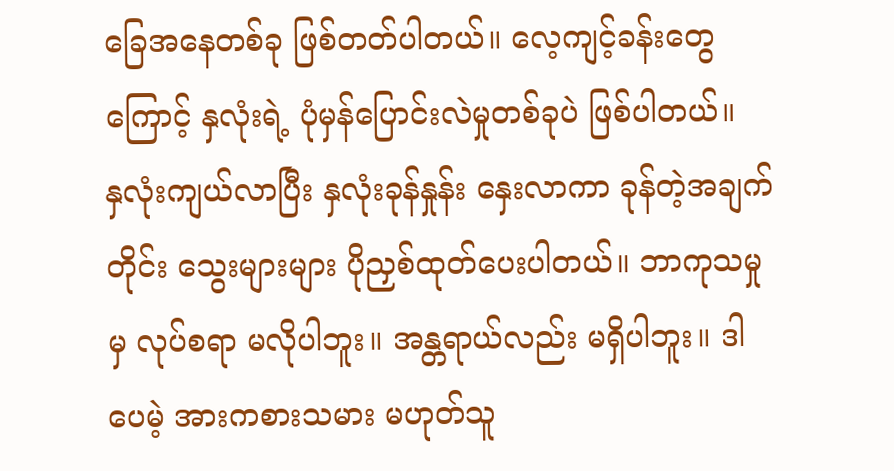ခြေအနေတစ်ခု ဖြစ်တတ်ပါတယ်။ လေ့ကျင့်ခန်းတွေကြောင့် နှလုံးရဲ့ ပုံမှန်ပြောင်းလဲမှုတစ်ခုပဲ ဖြစ်ပါတယ်။
နှလုံးကျယ်လာပြီး နှလုံးခုန်နှုန်း နှေးလာကာ ခုန်တဲ့အချက်တိုင်း သွေးများများ ပိုညှစ်ထုတ်ပေးပါတယ်။ ဘာကုသမှုမှ လုပ်စရာ မလိုပါဘူး။ အန္တရာယ်လည်း မရှိပါဘူး။ ဒါပေမဲ့ အားကစားသမား မဟုတ်သူ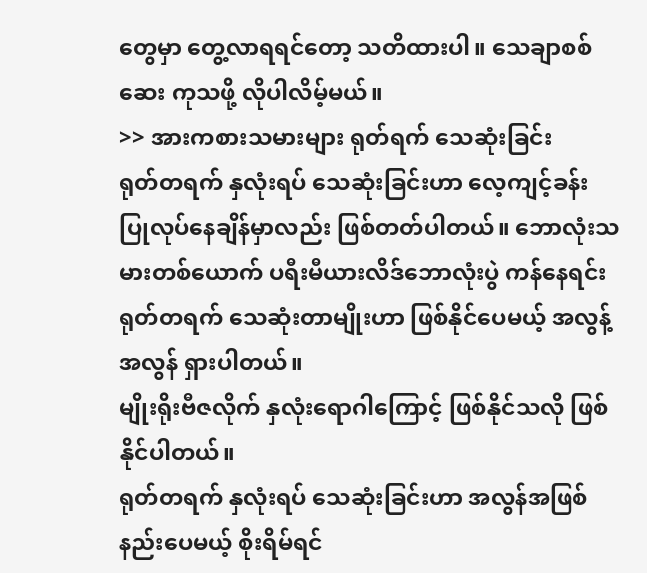တွေမှာ တွေ့လာရရင်တော့ သတိထားပါ။ သေချာစစ်ဆေး ကုသဖို့ လိုပါလိမ့်မယ်။
>> အားကစားသမားများ ရုတ်ရက် သေဆုံးခြင်း
ရုတ်တရက် နှလုံးရပ် သေဆုံးခြင်းဟာ လေ့ကျင့်ခန်း ပြုလုပ်နေချိန်မှာလည်း ဖြစ်တတ်ပါတယ်။ ဘောလုံးသမားတစ်ယောက် ပရီးမီယားလိဒ်ဘောလုံးပွဲ ကန်နေရင်း ရုတ်တရက် သေဆုံးတာမျိုးဟာ ဖြစ်နိုင်ပေမယ့် အလွန့်အလွန် ရှားပါတယ်။
မျိုးရိုးဗီဇလိုက် နှလုံးရောဂါကြောင့် ဖြစ်နိုင်သလို ဖြစ်နိုင်ပါတယ်။
ရုတ်တရက် နှလုံးရပ် သေဆုံးခြင်းဟာ အလွန်အဖြစ်နည်းပေမယ့် စိုးရိမ်ရင်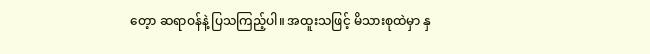တေ့ာ ဆရာဝန်နဲ့ ပြသကြည့်ပါ။ အထူးသဖြင့် မိသားစုထဲမှာ နှ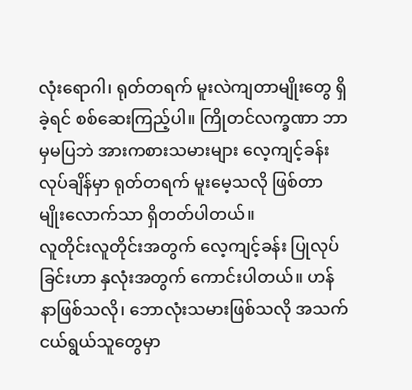လုံးရောဂါ၊ ရုတ်တရက် မူးလဲကျတာမျိုးတွေ ရှိခဲ့ရင် စစ်ဆေးကြည့်ပါ။ ကြိုတင်လက္ခဏာ ဘာမှမပြဘဲ အားကစားသမားများ လေ့ကျင့်ခန်းလုပ်ချိန်မှာ ရုတ်တရက် မူးမေ့သလို ဖြစ်တာမျိုးလောက်သာ ရှိတတ်ပါတယ်။
လူတိုင်းလူတိုင်းအတွက် လေ့ကျင့်ခန်း ပြုလုပ်ခြင်းဟာ နှလုံးအတွက် ကောင်းပါတယ်။ ဟန်နာဖြစ်သလို၊ ဘောလုံးသမားဖြစ်သလို အသက်ငယ်ရွယ်သူတွေမှာ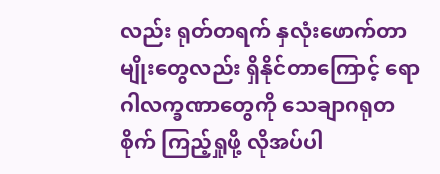လည်း ရုတ်တရက် နှလုံးဖောက်တာမျိုးတွေလည်း ရှိနိုင်တာကြောင့် ရောဂါလက္ခဏာတွေကို သေချာဂရုတစိုက် ကြည့်ရှုဖို့ လိုအပ်ပါ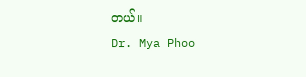တယ်။
Dr. Mya Phoo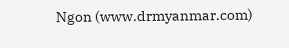Ngon (www.drmyanmar.com)